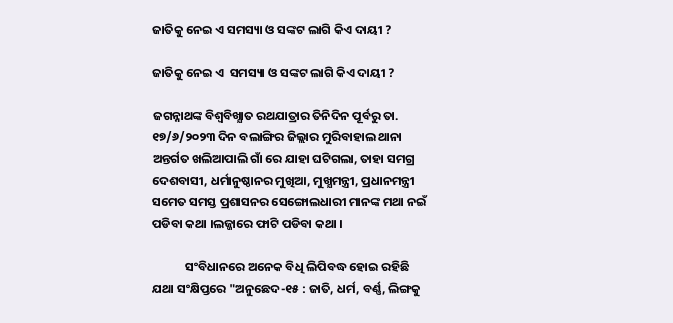ଜାତିକୁ ନେଇ ଏ ସମସ୍ୟା ଓ ସଙ୍କଟ ଲାଗି କିଏ ଦାୟୀ ?

ଜାତିକୁ ନେଇ ଏ  ସମସ୍ୟା ଓ ସଙ୍କଟ ଲାଗି କିଏ ଦାୟୀ ?

ଜଗନ୍ନାଥଙ୍କ ବିଶ୍ବବିଖ୍ଯାତ ରଥଯାତ୍ରାର ତିନିଦିନ ପୂର୍ବରୁ ତା. ୧୭/୬/୨୦୨୩ ଦିନ ବଲାଙ୍ଗିର ଜିଲ୍ଲାର ମୁରିବାହାଲ ଥାନା ଅନ୍ତର୍ଗତ ଖଲିଆପାଲି ଗାଁ ରେ ଯାହା ଘଟିଗଲା, ତାହା ସମଗ୍ର ଦେଶବାସୀ, ଧର୍ମାନୁଷ୍ଠାନର ମୁଖିଆ, ମୁଖ୍ଯମନ୍ତ୍ରୀ, ପ୍ରଧାନମନ୍ତ୍ରୀ ସମେତ ସମସ୍ତ ପ୍ରଶାସନର ସେଙ୍ଗୋଲଧାରୀ ମାନଙ୍କ ମଥା ନଇଁ ପଡିବା କଥା ।ଲଜ୍ଜାରେ ଫାଟି ପଡିବା କଥା ।

            ସଂବିଧାନରେ ଅନେକ ବିଧି ଲିପିବଦ୍ଧ ହୋଇ ରହିଛି ଯଥା ସଂକ୍ଷିପ୍ତରେ "ଅନୁଛେଦ-୧୫ : ଜାତି, ଧର୍ମ, ବର୍ଣ୍ଣ, ଲିଙ୍ଗକୁ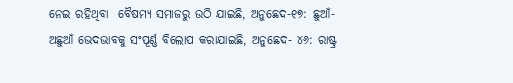ନେଇ ରହିଥିବା  ବୈଷମ୍ଯ ସମାଜରୁ ଉଠି ଯାଇଛି, ଅନୁଛେଦ-୧୭: ଛୁଆଁ-ଅଛୁଆଁ ଭେଦଭାବକୁ ସଂପୂର୍ଣ୍ଣ ବିଲୋପ କରାଯାଇଛି, ଅନୁଛେଦ- ୪୬: ରାଷ୍ଟ୍ର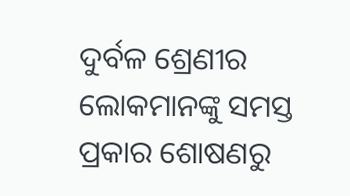ଦୁର୍ବଳ ଶ୍ରେଣୀର ଲୋକମାନଙ୍କୁ ସମସ୍ତ ପ୍ରକାର ଶୋଷଣରୁ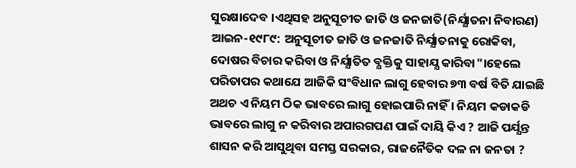ସୁରକ୍ଷାଦେବ ।ଏଥିସହ ଅନୁସୂଚୀତ ଜାତି ଓ ଜନଜାତି(ନିର୍ଯ୍ଯାତନା ନିବାରଣ) ଆଇନ-୧୯୮୯: ଅନୁସୂଚୀତ ଜାତି ଓ ଜନଜାତି ନିର୍ଯ୍ଯାତନାକୁ ରୋକିବା, ଦୋଷର ବିଚାର କରିବା ଓ ନିର୍ଯ୍ଯାତିତ ବ୍ଯକ୍ତିକୁ ସାହାଯ୍ଯ କାରିବା"।ହେଲେ ପରିତାପର କଥାଯେ ଆଜିକି ସଂବିଧାନ ଲାଗୁ ହେବାର ୭୩ ବର୍ଷ ବିତି ଯାଇଛି ଅଥଚ ଏ ନିୟମ ଠିକ ଭାବରେ ଲାଗୁ ହୋଇପାରି ନାହିଁ । ନିୟମ କଡାକଡି ଭାବରେ ଲାଗୁ ନ କରିବାର ଅପାରଗପଣ ପାଇଁ ଦାୟି କିଏ ? ଆଜି ପର୍ଯ୍ଯନ୍ତ ଶାସନ କରି ଆସୁଥିବା ସମସ୍ତ ସରକାର, ରାଜନୈତିକ ଦଳ ନା ଜନତା ?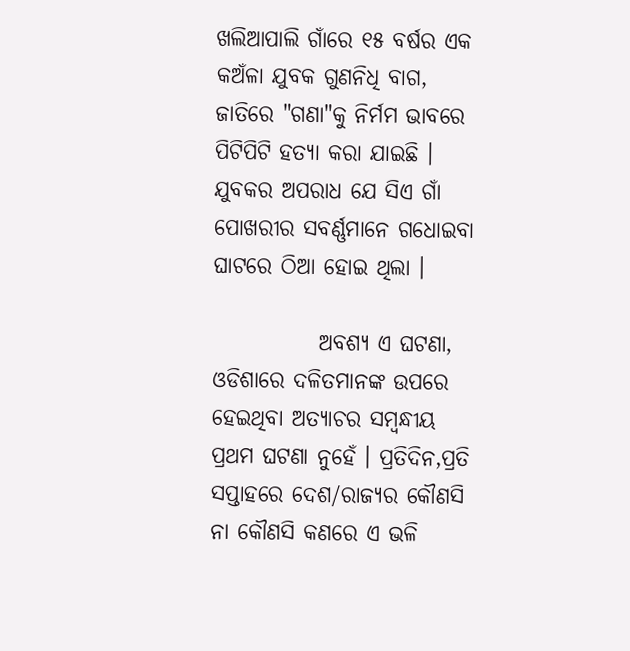ଖଲିଆପାଲି ଗାଁରେ ୧୫ ବର୍ଷର ଏକ କଅଁଳା ଯୁବକ ଗୁଣନିଧି ବାଗ, ଜାତିରେ "ଗଣା"କୁ ନିର୍ମମ ଭାବରେ ପିଟିପିଟି ହତ୍ୟା କରା ଯାଇଛି । ଯୁବକର ଅପରାଧ ଯେ ସିଏ ଗାଁ ପୋଖରୀର ସବର୍ଣ୍ଣମାନେ ଗଧୋଇବା ଘାଟରେ ଠିଆ ହୋଇ ଥିଲା ।

            ଅବଶ୍ଯ ଏ ଘଟଣା, ଓଡିଶାରେ ଦଳିତମାନଙ୍କ ଉପରେ ହେଇଥିବା ଅତ୍ଯାଚର ସମ୍ବନ୍ଧୀୟ ପ୍ରଥମ ଘଟଣା ନୁହେଁ । ପ୍ରତିଦିନ,ପ୍ରତି ସପ୍ତାହରେ ଦେଶ/ରାଜ୍ଯର କୌଣସି ନା କୌଣସି କଣରେ ଏ ଭଳି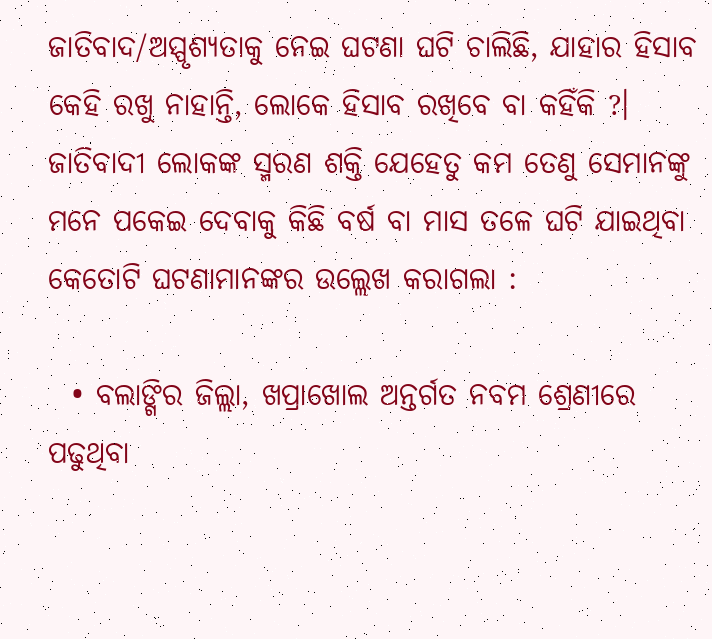ଜାତିବାଦ/ଅସ୍ପୃଶ୍ଯତାକୁ ନେଇ ଘଟଣା ଘଟି ଚାଲିଛି, ଯାହାର ହିସାବ କେହି ରଖୁ ନାହାନ୍ତି, ଲୋକେ ହିସାବ ରଖିବେ ବା କହିଁକି ?। ଜାତିବାଦୀ ଲୋକଙ୍କ ସ୍ମରଣ ଶକ୍ତି ଯେହେତୁ କମ ତେଣୁ ସେମାନଙ୍କୁ ମନେ ପକେଇ ଦେବାକୁ କିଛି ବର୍ଷ ବା ମାସ ତଳେ ଘଟି ଯାଇଥିବା କେତୋଟି ଘଟଣାମାନଙ୍କର ଉଲ୍ଲେଖ କରାଗଲା :

  • ବଲାଙ୍ଗିର ଜିଲ୍ଲା, ଖପ୍ରାଖୋଲ ଅନ୍ତର୍ଗତ ନବମ ଶ୍ରେଣୀରେ ପଢୁଥିବା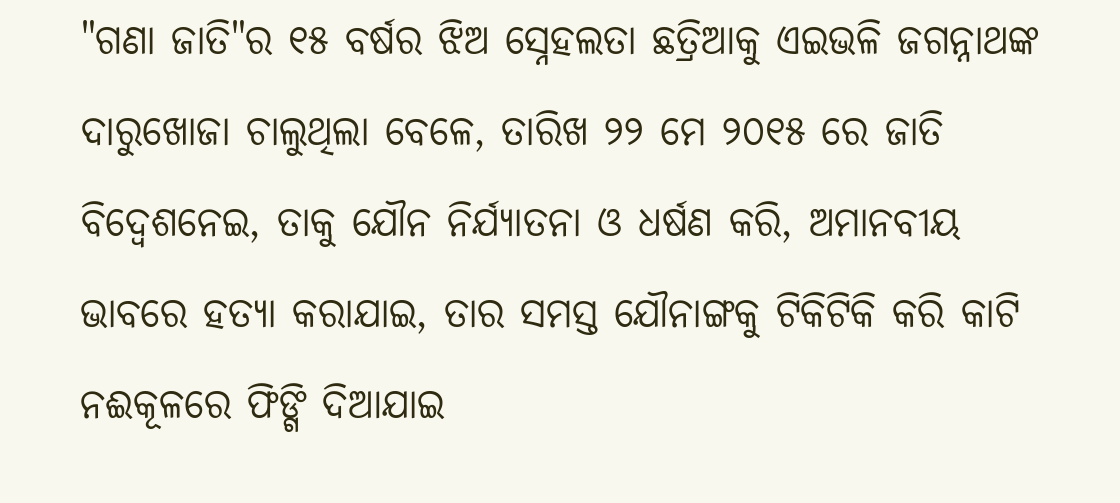"ଗଣା ଜାତି"ର ୧୫ ବର୍ଷର ଝିଅ ସ୍ନେହଲତା ଛତ୍ରିଆକୁ ଏଇଭଳି ଜଗନ୍ନାଥଙ୍କ ଦାରୁଖୋଜା ଚାଲୁଥିଲା ବେଳେ, ତାରିଖ ୨୨ ମେ ୨୦୧୫ ରେ ଜାତି ବିଦ୍ବେଶନେଇ, ତାକୁ ଯୌନ ନିର୍ଯ୍ଯାତନା ଓ ଧର୍ଷଣ କରି, ଅମାନବୀୟ ଭାବରେ ହତ୍ଯା କରାଯାଇ, ତାର ସମସ୍ତ ଯୌନାଙ୍ଗକୁ ଟିକିଟିକି କରି କାଟି ନଈକୂଳରେ ଫିଙ୍ଗି ଦିଆଯାଇ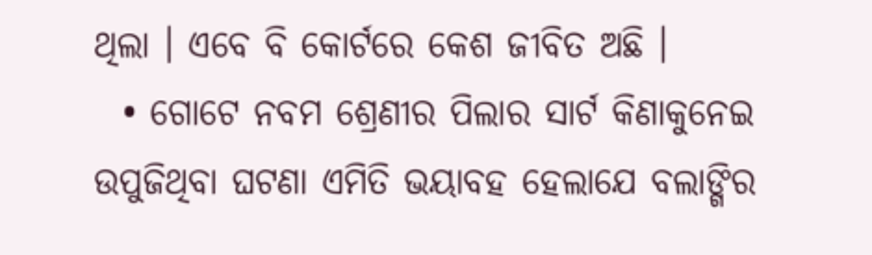ଥିଲା । ଏବେ ବି କୋର୍ଟରେ କେଶ ଜୀବିତ ଅଛି ।
  • ଗୋଟେ ନବମ ଶ୍ରେଣୀର ପିଲାର ସାର୍ଟ କିଣାକୁନେଇ ଉପୁଜିଥିବା ଘଟଣା ଏମିତି ଭୟାବହ ହେଲାଯେ ବଲାଙ୍ଗିର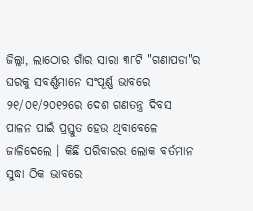ଜିଲ୍ଲା, ଲାଠୋର ଗାଁର ସାରା ୩୮ଟି "ଗଣାପଡା"ର ଘରକୁ ସବର୍ଣ୍ଣମାନେ ସଂପୂର୍ଣ୍ଣ ଭାବରେ ୨୧/୦୧/୨୦୧୨ରେ ଦେଶ ଗଣତନ୍ତ୍ର ଦିବସ ପାଳନ ପାଇଁ ପ୍ରସ୍ତୁତ ହେଉ ଥିବାବେଳେ ଜାଳିଦେଲେ । କିଛି ପରିବାରର ଲୋକ ବର୍ତମାନ ସୁଦ୍ଧା ଠିକ ଭାବରେ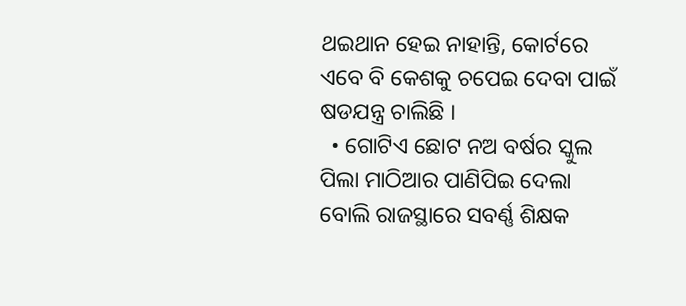ଥଇଥାନ ହେଇ ନାହାନ୍ତି, କୋର୍ଟରେ ଏବେ ବି କେଶକୁ ଚପେଇ ଦେବା ପାଇଁ ଷଡଯନ୍ତ୍ର ଚାଲିଛି ।
  • ଗୋଟିଏ ଛୋଟ ନଅ ବର୍ଷର ସ୍କୁଲ ପିଲା ମାଠିଆର ପାଣିପିଇ ଦେଲା ବୋଲି ରାଜସ୍ଥାରେ ସବର୍ଣ୍ଣ ଶିକ୍ଷକ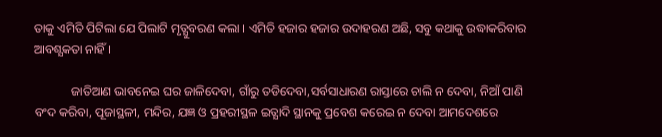ତାକୁ ଏମିତି ପିଟିଲା ଯେ ପିଲାଟି ମୃତ୍ଯୁବରଣ କଲା । ଏମିତି ହଜାର ହଜାର ଉଦାହରଣ ଅଛି, ସବୁ କଥାକୁ ଉଦ୍ଧାକରିବାର ଆବଶ୍ଯକତା ନାହିଁ ।

            ଜାତିଆଣ ଭାବନେଇ ଘର ଜାଳିଦେବା, ଗାଁରୁ ତଡିଦେବା,ସର୍ବସାଧାରଣ ରାସ୍ତାରେ ଚାଲି ନ ଦେବା, ନିଆଁ ପାଣି ବଂଦ କରିବା, ପୂଜାସ୍ଥଳୀ, ମନ୍ଦିର, ଯଜ୍ଞ ଓ ପ୍ରହରୀସ୍ଥଳ ଇତ୍ଯାଦି ସ୍ଥାନକୁ ପ୍ରବେଶ କରେଇ ନ ଦେବା ଆମଦେଶରେ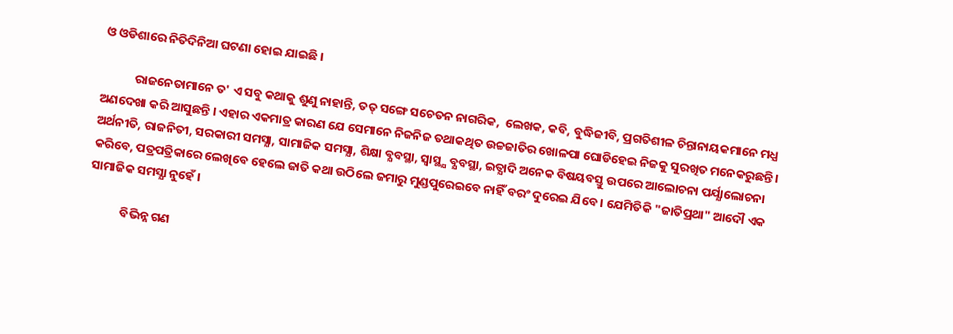ଓ ଓଡିଶାରେ ନିତିଦିନିଆ ଘଟଣା ହୋଇ ଯାଇଛି ।

            ରାଜନେତାମାନେ ତ' ଏ ସବୁ କଥାକୁ ଶୁଣୁ ନାହାନ୍ତି, ତତ୍ ସଙ୍ଗେ ସଚେତନ ନାଗରିକ,  ଲେଖକ, କବି, ବୁଦ୍ଧିଜୀବି, ପ୍ରଗତିଶୀଳ ଚିନ୍ତାନାୟକମାନେ ମଧ୍ଯ ଅଣଦେଖା କରି ଆସୁଛନ୍ତି । ଏହାର ଏକମାତ୍ର କାରଣ ଯେ ସେମାନେ ନିଜନିଜ ତଥାକଥିତ ଉଚ୍ଚଜାତିର ଖୋଳପା ଘୋଡିହେଇ ନିଜକୁ ସୁରଖିତ ମନେକରୁଛନ୍ତି । ଅର୍ଥନୀତି, ରାଜନିତୀ, ସରକାରୀ ସମସ୍ଯା, ସାମାଜିକ ସମସ୍ଯା, ଶିକ୍ଷା ବ୍ଯବସ୍ଥା, ସ୍ବାସ୍ଥ୍ଯ ବ୍ଯବସ୍ଥା, ଇତ୍ଯାଦି ଅନେକ ବିଷୟବସ୍ତୁ ଉପରେ ଆଲୋଚନା ପର୍ଯ୍ଯାଲୋଚନା କରିବେ, ପତ୍ରପତ୍ରିକାରେ ଲେଖିବେ ହେଲେ ଜାତି କଥା ଉଠିଲେ ଜମାରୁ ମୁଣ୍ଡପୁରେଇବେ ନାହିଁ ବରଂ ଦୁରେଇ ଯିବେ । ଯେମିତିକି "ଜାତିପ୍ରଥା" ଆଦୌ ଏକ ସାମାଜିକ ସମସ୍ଯା ନୁହେଁ ।

            ବିଭିନ୍ନ ଗଣ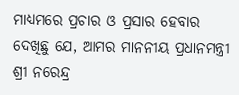ମାଧ୍ଯମରେ ପ୍ରଚାର ଓ ପ୍ରସାର ହେବାର ଦେଖିଛୁ ଯେ, ଆମର ମାନନୀୟ ପ୍ରଧାନମନ୍ତ୍ରୀ ଶ୍ରୀ ନରେନ୍ଦ୍ର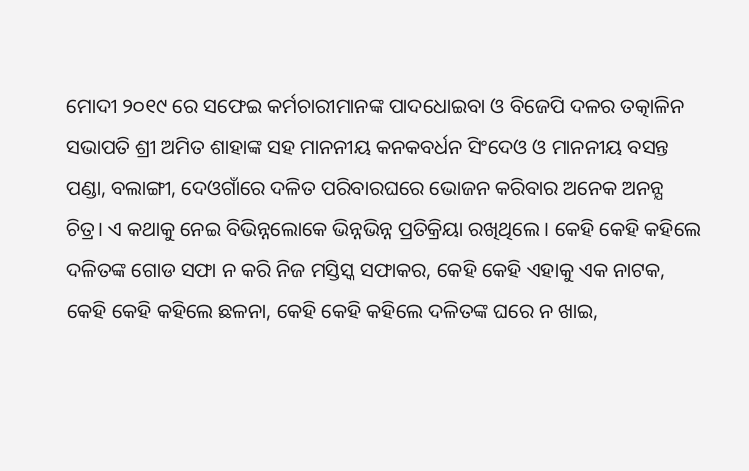ମୋଦୀ ୨୦୧୯ ରେ ସଫେଇ କର୍ମଚାରୀମାନଙ୍କ ପାଦଧୋଇବା ଓ ବିଜେପି ଦଳର ତତ୍କାଳିନ ସଭାପତି ଶ୍ରୀ ଅମିତ ଶାହାଙ୍କ ସହ ମାନନୀୟ କନକବର୍ଧନ ସିଂଦେଓ ଓ ମାନନୀୟ ବସନ୍ତ ପଣ୍ଡା, ବଲାଙ୍ଗୀ, ଦେଓଗାଁରେ ଦଳିତ ପରିବାରଘରେ ଭୋଜନ କରିବାର ଅନେକ ଅନନ୍ଯ ଚିତ୍ର। ଏ କଥାକୁ ନେଇ ବିଭିନ୍ନଲୋକେ ଭିନ୍ନଭିନ୍ନ ପ୍ରତିକ୍ରିୟା ରଖିଥିଲେ । କେହି କେହି କହିଲେ ଦଳିତଙ୍କ ଗୋଡ ସଫା ନ କରି ନିଜ ମସ୍ତିସ୍କ ସଫାକର, କେହି କେହି ଏହାକୁ ଏକ ନାଟକ, କେହି କେହି କହିଲେ ଛଳନା, କେହି କେହି କହିଲେ ଦଳିତଙ୍କ ଘରେ ନ ଖାଇ,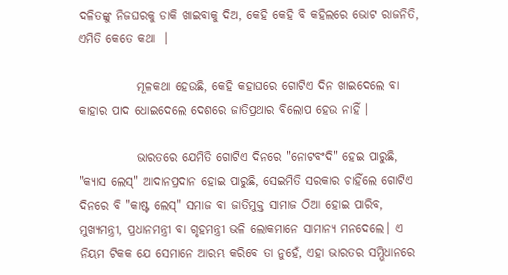ଦଳିତଙ୍କୁ ନିଜଘରକୁ ଡାକି ଖାଇବାକୁ ଦିଅ, କେହି କେହି ବି କହିଲରେ ଭୋଟ ରାଜନିତି, ଏମିତି କେତେ କଥା  ।

            ମୂଳକଥା ହେଉଛି, କେହି କହାଘରେ ଗୋଟିଏ ଦିନ ଖାଇଦେଲେ ବା କାହାର ପାଦ ଧୋଇଦେଲେ ଦେଶରେ ଜାତିପ୍ରଥାର ବିଲୋପ ହେଉ ନାହିଁ ।

            ଭାରତରେ ଯେମିତି ଗୋଟିଏ ଦିନରେ "ନୋଟବଂଦି" ହେଇ ପାରୁଛି, "କ୍ଯାସ ଲେସ୍" ଆଦାନପ୍ରଦାନ ହୋଇ ପାରୁଛି, ସେଇମିତି ସରକାର ଚାହିଁଲେ ଗୋଟିଏ ଦିନରେ ବି "କାଷ୍ଟ ଲେସ୍" ସମାଜ ବା ଜାତିମୁକ୍ତ ସାମାଜ ଠିଆ ହୋଇ ପାରିବ, ମୁଖ୍ଯମନ୍ତ୍ରୀ, ପ୍ରଧାନମନ୍ତ୍ରୀ ବା ଗୃହମନ୍ତ୍ରୀ ଭଳି ଲୋକମାନେ ସାମାନ୍ଯ ମନଦେଲେ। ଏ ନିୟମ ଟିକକ ଯେ ସେମାନେ ଆରମ୍ଭ କରିବେ ତା ନୁହେଁ, ଏହା ଭାରତର ସମ୍ଭିଧାନରେ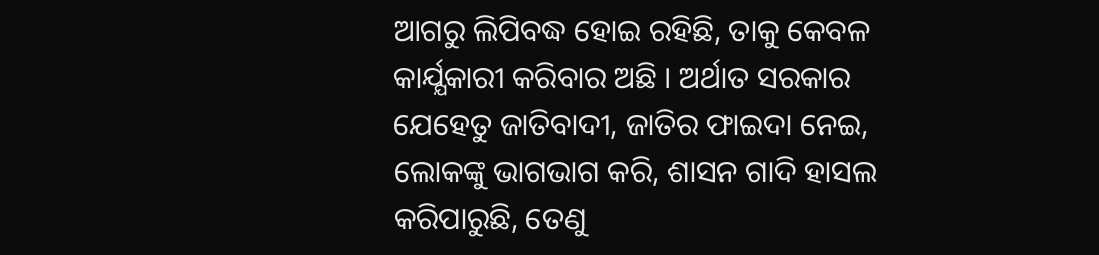ଆଗରୁ ଲିପିବଦ୍ଧ ହୋଇ ରହିଛି, ତାକୁ କେବଳ କାର୍ଯ୍ଯକାରୀ କରିବାର ଅଛି । ଅର୍ଥାତ ସରକାର ଯେହେତୁ ଜାତିବାଦୀ, ଜାତିର ଫାଇଦା ନେଇ, ଲୋକଙ୍କୁ ଭାଗଭାଗ କରି, ଶାସନ ଗାଦି ହାସଲ କରିପାରୁଛି, ତେଣୁ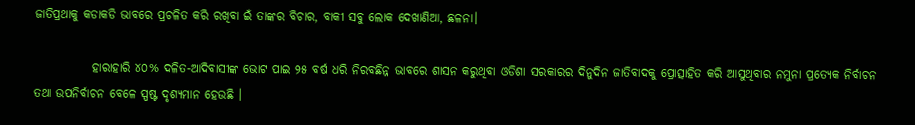ଜାତିପ୍ରଥାକୁ କଡାକଡି ଭାବରେ ପ୍ରଚଳିତ କରି ରଖିବା ଇଁ ତାଙ୍କର ବିଚାର, ବାକୀ ସବୁ ଲୋକ ଦେଖାଣିଆ, ଛଳନା।

            ହାରାହାରି ୪୦% ଦଳିତ-ଆଦିବାସୀଙ୍କ ଭୋଟ ପାଇ ୨୫ ବର୍ଷ ଧରି ନିରବଛିନ୍ନ ଭାବରେ ଶାସନ କରୁଥିବା ଓଡିଶା ସରକାରର ଦିନୁଦିନ ଜାତିବାଦକୁ ପ୍ରୋତ୍ସାହିତ କରି ଆସୁଥିବାର ନମୁନା ପ୍ରତ୍ଯେକ ନିର୍ବାଚନ ତଥା ଉପନିର୍ବାଚନ ବେଳେ ସ୍ପଷ୍ଟ ଦୃଶ୍ଯମାନ ହେଉଛି ।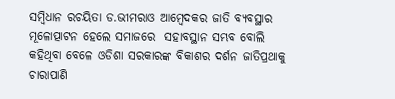ସମ୍ବିଧାନ ରଚୟିତା ଡ.ଭୀମରାଓ ଆମ୍ବେଦକର ଜାତି ବ୍ଯବସ୍ଥାର ମୂଳୋତ୍ପାଟନ ହେଲେ ସମାଜରେ  ସହାବସ୍ଥାନ ସମ୍ଭବ ବୋଲି କହିଥିବା ବେଳେ ଓଡିଶା ସରକାରଙ୍କ ବିକାଶର ଦର୍ଶନ ଜାତିପ୍ରଥାକୁ ଚାରାପାଣି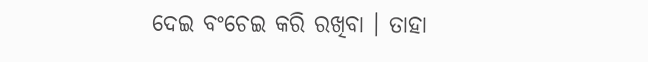ଦେଇ ବଂଚେଇ କରି ରଖିବା । ତାହା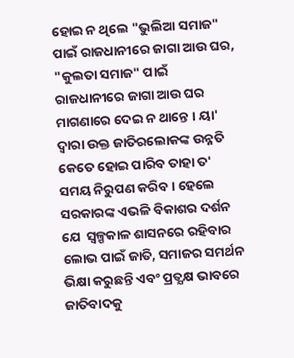ହୋଇ ନ ଥିଲେ "ଭୁଲିଆ ସମାଜ" ପାଇଁ ରାଜଧାନୀରେ ଜାଗା ଆଉ ଘର, "କୁଲତା ସମାଜ" ପାଇଁ  ରାଜଧାନୀରେ ଜାଗା ଆଉ ଘର ମାଗଣାରେ ଦେଇ ନ ଥାନ୍ତେ । ୟା' ଦ୍ବାରା ଉକ୍ତ ଜାତିରଲୋକଙ୍କ ଉନ୍ନତି କେତେ ହୋଇ ପାରିବ ତାହା ତ' ସମୟ ନିରୁପଣ କରିବ । ହେଲେ ସରକାରଙ୍କ ଏଭଳି ବିକାଶର ଦର୍ଶନ ଯେ  ସ୍ବଳ୍ପକାଳ ଶାସନରେ ରହିବାର ଲୋଭ ପାଇଁ ଜାତି, ସମାଜର ସମର୍ଥନ ଭିକ୍ଷା କରୁଛନ୍ତି ଏବଂ ପ୍ରତ୍ଯକ୍ଷ ଭାବରେ ଜାତିବାଦକୁ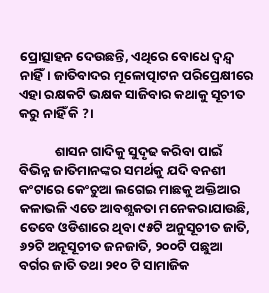ପ୍ରୋତ୍ସାହନ ଦେଉଛନ୍ତି, ଏଥିରେ ବୋଧେ ଦ୍ବନ୍ଦ୍ବ ନାହିଁ। ଜାତିବାଦର ମୂଳୋତ୍ପାଟନ ପରିପ୍ରେକ୍ଷୀରେ ଏହା ରକ୍ଷକଟି ଭକ୍ଷକ ସାଜିବାର କଥାକୁ ସୂଚୀତ କରୁ ନାହିଁ କି ?।

            ଶାସନ ଗାଦିକୁ ସୁଦୃଢ କରିବା ପାଇଁ ବିଭିନ୍ନ ଜାତିମାନଙ୍କର ସମର୍ଥକୁ ଯଦି ବନଶୀ କଂଟାରେ କେଂଚୁଆ ଲଗେଇ ମାଛକୁ ଅକ୍ତିଆର କଳାଭଳି ଏତେ ଆବଶ୍ଯକତା ମନେକରାଯାଉଛି, ତେବେ ଓଡିଶାରେ ଥିବା ୯୫ଟି ଅନୁସୂଚୀତ ଜାତି, ୬୨ଟି ଅନୂସୂଚୀତ ଜନଜାତି, ୨୦୦ଟି ପଛୁଆ ବର୍ଗର ଜାତି ତଥା ୨୧୦ ଟି ସାମାଜିକ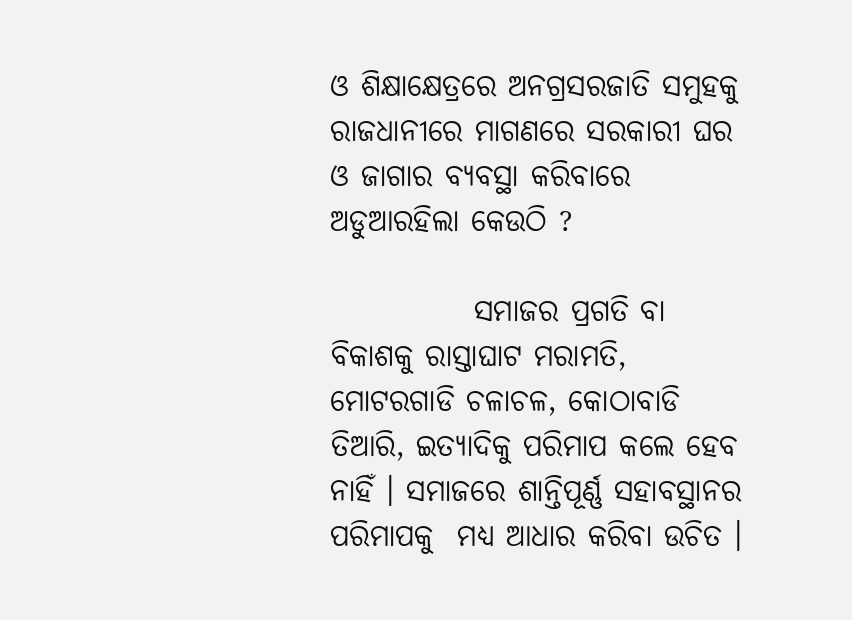ଓ ଶିକ୍ଷାକ୍ଷେତ୍ରରେ ଅନଗ୍ରସରଜାତି ସମୁହକୁ ରାଜଧାନୀରେ ମାଗଣରେ ସରକାରୀ ଘର ଓ ଜାଗାର ବ୍ଯବସ୍ଥା କରିବାରେ ଅଡୁଆରହିଲା କେଉଠି ?

            ସମାଜର ପ୍ରଗତି ବା ବିକାଶକୁ ରାସ୍ତାଘାଟ ମରାମତି, ମୋଟରଗାଡି ଚଳାଚଳ, କୋଠାବାଡି ତିଆରି, ଇତ୍ଯାଦିକୁ ପରିମାପ କଲେ ହେବ ନାହିଁ । ସମାଜରେ ଶାନ୍ତିପୂର୍ଣ୍ଣ ସହାବସ୍ଥାନର ପରିମାପକୁ  ମଧ୍ଯ ଆଧାର କରିବା ଉଚିତ ।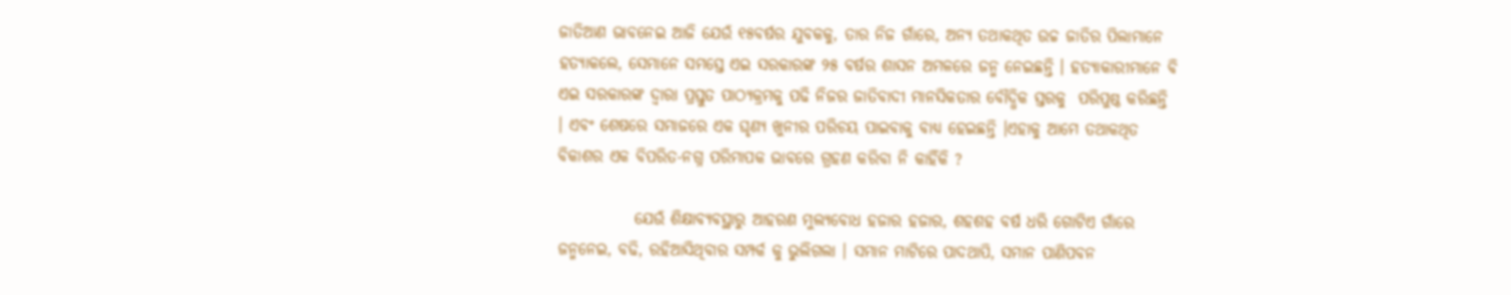ଜାତିଆଣ ଭାବନେଇ ଆଜି ଯେଉଁ ୧୫ବର୍ଷର ଯୁବକକୁ, ତାର ନିଜ ଗାଁରେ, ଅନ୍ଯ ତଥାକଥିତ ଉଚ୍ଚ ଜାତିର ପିଲାମାନେ ହତ୍ଯାକଲେ, ସେମାନେ ସମସ୍ତେ ଏଇ ସରକାରଙ୍କ ୨୫ ବର୍ଷର ଶାସନ ଅମଳରେ ଜନ୍ମ ନେଇଛନ୍ତି । ହତ୍ଯାକାରୀମାନେ ବି ଏଇ ସରକାରଙ୍କ ଦ୍ବାରା ପ୍ରସ୍ତୁତ ପାଠ୍ଯକ୍ରମକୁ ପଢି ନିଜର ଜାତିବାଦୀ ମାନସିକତାର ବୌଦ୍ଧିକ ସ୍ତରକୁ  ପରିପୁଷ୍ଠ କରିଛନ୍ତି । ଏବଂ ଶେଷରେ ସମାଜରେ ଏକ ଘୃଣ୍ଯ ଖୁନୀର ପରିଚୟ ପାଇବାକୁ ବାଧ୍ଯ ହେଇଛନ୍ତି ।ଏହାକୁ ଆମେ ତଥାକଥିତ ବିକାଶର ଏକ ବିପରିତ-ନଗ୍ନ ପରିମାପକ ଭାବରେ ଗ୍ରହଣ କରିବା ନି କାହିଁକି ?

            ଯେଉଁ ଶିକ୍ଷାବ୍ଯବସ୍ଥାରୁ ଆହରଣ ମୁଲ୍ଯବୋଧ ହଜାର ହଜାର, ଶହଶହ ବର୍ଷ ଧରି ଗୋଟିଏ ଗାଁରେ ଜନ୍ମନେଇ, ବଢି, ରହିଆସିଥିବାର ସମ୍ପର୍କ କୁ ଭୁଲିଗଲା । ସମାନ ମାଟିରେ ପାଦଥାପି, ସମାନ ପାଣିପବନ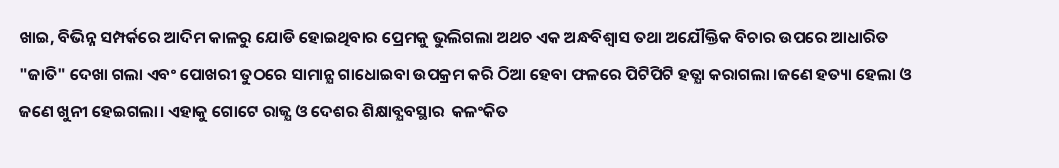ଖାଇ, ବିଭିନ୍ନ ସମ୍ପର୍କରେ ଆଦିମ କାଳରୁ ଯୋଡି ହୋଇଥିବାର ପ୍ରେମକୁ ଭୁଲିଗଲା ଅଥଚ ଏକ ଅନ୍ଧବିଶ୍ବାସ ତଥା ଅଯୌକ୍ତିକ ବିଚାର ଉପରେ ଆଧାରିତ "ଜାତି" ଦେଖା ଗଲା ଏବଂ ପୋଖରୀ ତୁଠରେ ସାମାନ୍ଯ ଗାଧୋଇବା ଉପକ୍ରମ କରି ଠିଆ ହେବା ଫଳରେ ପିଟିପିଟି ହତ୍ଯା କରାଗଲା ।ଜଣେ ହତ୍ୟା ହେଲା ଓ ଜଣେ ଖୁନୀ ହେଇଗଲା। ଏହାକୁ ଗୋଟେ ରାଜ୍ଯ ଓ ଦେଶର ଶିକ୍ଷାବ୍ଯବସ୍ଥାର  କଳଂକିତ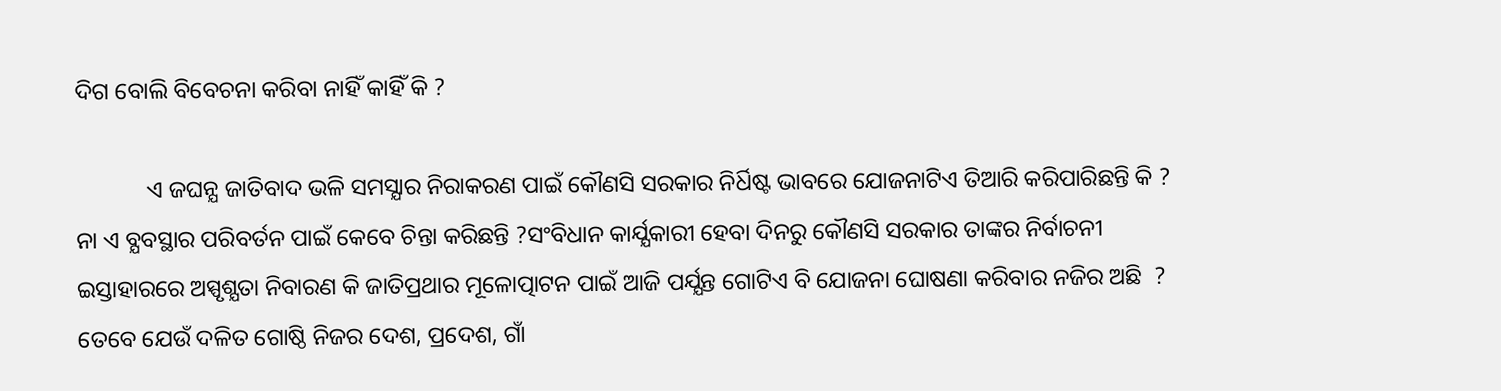ଦିଗ ବୋଲି ବିବେଚନା କରିବା ନାହିଁ କାହିଁ କି ?

            ଏ ଜଘନ୍ଯ ଜାତିବାଦ ଭଳି ସମସ୍ଯାର ନିରାକରଣ ପାଇଁ କୌଣସି ସରକାର ନିର୍ଧିଷ୍ଟ ଭାବରେ ଯୋଜନାଟିଏ ତିଆରି କରିପାରିଛନ୍ତି କି ? ନା ଏ ବ୍ଯବସ୍ଥାର ପରିବର୍ତନ ପାଇଁ କେବେ ଚିନ୍ତା କରିଛନ୍ତି ?ସଂବିଧାନ କାର୍ଯ୍ଯକାରୀ ହେବା ଦିନରୁ କୌଣସି ସରକାର ତାଙ୍କର ନିର୍ବାଚନୀ ଇସ୍ତାହାରରେ ଅସ୍ପୃଶ୍ଯତା ନିବାରଣ କି ଜାତିପ୍ରଥାର ମୂଳୋତ୍ପାଟନ ପାଇଁ ଆଜି ପର୍ଯ୍ଯନ୍ତ ଗୋଟିଏ ବି ଯୋଜନା ଘୋଷଣା କରିବାର ନଜିର ଅଛି  ? ତେବେ ଯେଉଁ ଦଳିତ ଗୋଷ୍ଠି ନିଜର ଦେଶ, ପ୍ରଦେଶ, ଗାଁ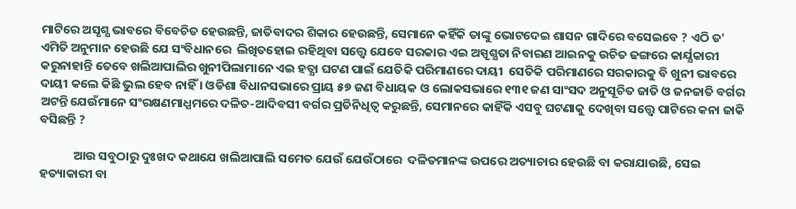ମାଟିରେ ଅସୃଶ୍ଯ ଭାବରେ ବିବେଚିତ ହେଉଛନ୍ତି, ଜାତିବାଦର ଶିକାର ହେଉଛନ୍ତି, ସେମାନେ କହିଁକି ତାଙ୍କୁ ଭୋଟଦେଇ ଶାସନ ଗାଦିରେ ବସେଇବେ ? ଏଠି ତ' ଏମିତି ଅନୁମାନ ହେଉଛି ଯେ ସଂବିଧାନରେ  ଲିଖିତହୋଇ ରହିଥିବା ସତ୍ତ୍ବେ ଯେବେ ସରକାର ଏଇ ଅସ୍ପୃଶ୍ଯତା ନିବାରଣ ଆଇନକୁ ଉଚିତ ଢଙ୍ଗରେ କାର୍ଯ୍ଯକାରୀ କରୁନାହାନ୍ତି ତେବେ ଖଲିଆପାଲିର ଖୁନୀପିଲାମାନେ ଏଇ ହତ୍ଯା ଘଟଣ ପାଇଁ ଯେତିକି ପରିମାଣରେ ଦାୟୀ  ସେତିକି ପରିମାଣରେ ସରକାରକୁ ବି ଖୁନୀ ଭାବରେ ଦାୟୀ କଲେ କିଛି ଭୁଲ ହେବ ନାହିଁ । ଓଡିଶା ବିଧାନସଭାରେ ପ୍ରାୟ ୫୭ ଜଣ ବିଧାୟକ ଓ ଲୋକସଭାରେ ୧୩୧ ଜଣ ସାଂସଦ ଅନୁସୂଚିତ ଜାତି ଓ ଜନଜାତି ବର୍ଗର ଅଟନ୍ତି ଯେଉଁମାନେ ସଂରକ୍ଷଣମାଧ୍ଯମରେ ଦଳିତ-ଆଦିବସୀ ବର୍ଗର ପ୍ରତିନିଧିତ୍ବ କରୁଛନ୍ତି, ସେମାନରେ କାହିଁକି ଏସବୁ ଘଟଣାକୁ ଦେଖିବା ସତ୍ତ୍ବେ ପାଟିରେ କନା ଜାକି ବସିଛନ୍ତି ?

            ଆଉ ସବୁଠାରୁ ଦୁଃଖଦ କଥାଯେ ଖଲିଆପାଲି ସମେତ ଯେଉଁ ଯେଉଁଠାରେ  ଦଳିତମାନଙ୍କ ଉପରେ ଅତ୍ୟାଚାର ହେଉଛି ବା କରାଯାଉଛି, ସେଇ ହତ୍ୟାକାରୀ ବା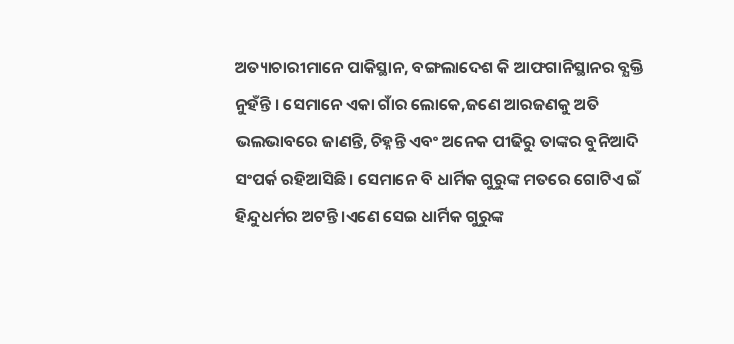ଅତ୍ୟାଚାରୀମାନେ ପାକିସ୍ଥାନ, ବଙ୍ଗଲାଦେଶ କି ଆଫଗାନିସ୍ଥାନର ବ୍ଯକ୍ତି ନୁହଁନ୍ତି । ସେମାନେ ଏକା ଗାଁର ଲୋକେ,ଜଣେ ଆରଜଣକୁ ଅତି ଭଲଭାବରେ ଜାଣନ୍ତି, ଚିହ୍ନନ୍ତି ଏବଂ ଅନେକ ପୀଢିରୁ ତାଙ୍କର ବୁନିଆଦି ସଂପର୍କ ରହିଆସିଛି । ସେମାନେ ବି ଧାର୍ମିକ ଗୁରୁଙ୍କ ମତରେ ଗୋଟିଏ ଇଁ ହିନ୍ଦୁଧର୍ମର ଅଟନ୍ତି ।ଏଣେ ସେଇ ଧାର୍ମିକ ଗୁରୁଙ୍କ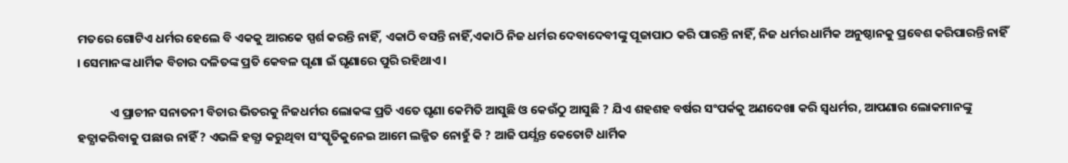ମତରେ ଗୋଟିଏ ଧର୍ମର ହେଲେ ବି ଏକକୁ ଆରକେ ସ୍ପର୍ଶ କରନ୍ତି ନାହିଁ, ଏକାଠି ବସନ୍ତି ନାହିଁ,ଏକାଠି ନିଜ ଧର୍ମର ଦେବାଦେବୀଙ୍କୁ ପୂଜାପାଠ କରି ପାରନ୍ତି ନାହିଁ, ନିଜ ଧର୍ମର ଧାର୍ମିକ ଅନୁଷ୍ଠାନକୁ ପ୍ରବେଶ କରିପାରନ୍ତି ନାହିଁ । ସେମାନଙ୍କ ଧାର୍ମିକ ବିଚାର ଦଳିତଙ୍କ ପ୍ରତି କେବଳ ଘୃଣା ଇଁ ଘୃଣାରେ ପୁରି ରହିଥାଏ ।

            ଏ ପ୍ରାଚୀନ ସନାତନୀ ବିଚାର ଭିତରକୁ ନିଜଧର୍ମର ଲୋକଙ୍କ ପ୍ରତି ଏତେ ଘୃଣା କେମିତି ଆସୁଛି ଓ କେଉଁଠୁ ଆସୁଛି ? ଯିଏ ଶହଶହ ବର୍ଷର ସଂପର୍କକୁ ଅଣଦେଖା କରି ସ୍ବଧର୍ମର, ଆପଣାର ଲୋକମାନଙ୍କୁ ହତ୍ଯାକରିବାକୁ ପଛାଉ ନାହିଁ ? ଏଭଳି ହତ୍ଯା କରୁଥିବା ସଂସ୍କୃତିକୁନେଇ ଆମେ ଲଜ୍ଜିତ ନୋହୁଁ କି ? ଆଜି ପର୍ଯ୍ଯନ୍ତ କେତୋଟି ଧାର୍ମିକ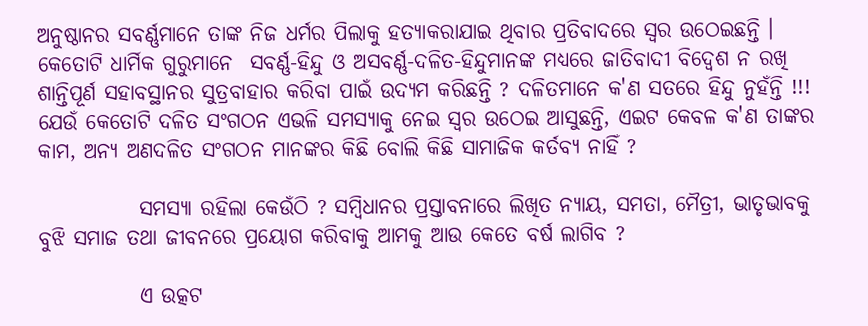ଅନୁଷ୍ଠାନର ସବର୍ଣ୍ଣମାନେ ତାଙ୍କ ନିଜ ଧର୍ମର ପିଲାକୁ ହତ୍ଯାକରାଯାଇ ଥିବାର ପ୍ରତିବାଦରେ ସ୍ବର ଉଠେଇଛନ୍ତି ।  କେତୋଟି ଧାର୍ମିକ ଗୁରୁମାନେ  ସବର୍ଣ୍ଣ-ହିନ୍ଦୁ ଓ ଅସବର୍ଣ୍ଣ-ଦଳିତ-ହିନ୍ଦୁମାନଙ୍କ ମଧ୍ଯରେ ଜାତିବାଦୀ ବିଦ୍ବେଶ ନ ରଖି ଶାନ୍ତିପୂର୍ଣ ସହାବସ୍ଥାନର ସୁତ୍ରବାହାର କରିବା ପାଇଁ ଉଦ୍ଯମ କରିଛନ୍ତି ? ଦଳିତମାନେ କ'ଣ ସତରେ ହିନ୍ଦୁ ନୁହଁନ୍ତି !!! ଯେଉଁ କେତୋଟି ଦଳିତ ସଂଗଠନ ଏଭଳି ସମସ୍ଯାକୁ ନେଇ ସ୍ବର ଉଠେଇ ଆସୁଛନ୍ତି, ଏଇଟ କେବଳ କ'ଣ ତାଙ୍କର କାମ, ଅନ୍ଯ ଅଣଦଳିତ ସଂଗଠନ ମାନଙ୍କର କିଛି ବୋଲି କିଛି ସାମାଜିକ କର୍ତବ୍ଯ ନାହିଁ ?

            ସମସ୍ୟା ରହିଲା କେଉଁଠି ? ସମ୍ବିଧାନର ପ୍ରସ୍ତାବନାରେ ଲିଖିତ ନ୍ୟାୟ, ସମତା, ମୈତ୍ରୀ, ଭାତୃଭାବକୁ ବୁଝି ସମାଜ ତଥା ଜୀବନରେ ପ୍ରୟୋଗ କରିବାକୁ ଆମକୁ ଆଉ କେତେ ବର୍ଷ ଲାଗିବ ?

            ଏ ଉତ୍କଟ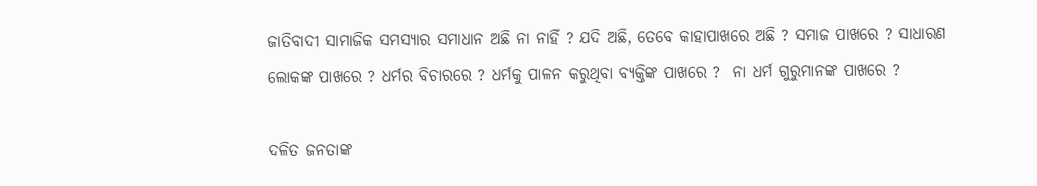ଜାତିବାଦୀ ସାମାଜିକ ସମସ୍ୟାର ସମାଧାନ ଅଛି ନା ନାହିଁ ? ଯଦି ଅଛି, ତେବେ କାହାପାଖରେ ଅଛି ? ସମାଜ ପାଖରେ ? ସାଧାରଣ ଲୋକଙ୍କ ପାଖରେ ? ଧର୍ମର ବିଚାରରେ ? ଧର୍ମକୁ ପାଳନ କରୁଥିବା ବ୍ଯକ୍ତିଙ୍କ ପାଖରେ ?  ନା ଧର୍ମ ଗୁରୁମାନଙ୍କ ପାଖରେ ?

ଦଳିତ ଜନତାଙ୍କ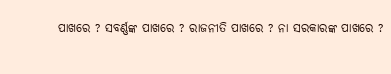ପାଖରେ ? ସବର୍ଣ୍ଣଙ୍କ ପାଖରେ ? ରାଜନୀତି ପାଖରେ ? ନା ସରକାରଙ୍କ ପାଖରେ ?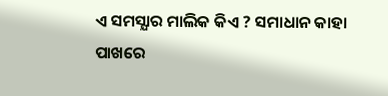ଏ ସମସ୍ଯାର ମାଲିକ କିଏ ? ସମାଧାନ କାହା ପାଖରେ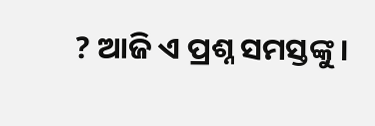? ଆଜି ଏ ପ୍ରଶ୍ନ ସମସ୍ତଙ୍କୁ ।